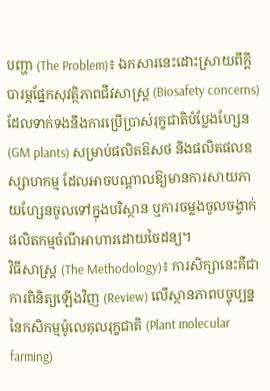បញ្ហា (The Problem)៖ ឯកសារនេះដោះស្រាយពីក្តីបារម្ភផ្នែកសុវត្ថិភាពជីវសាស្ត្រ (Biosafety concerns) ដែលទាក់ទងនឹងការប្រើប្រាស់រុក្ខជាតិបំប្លែងហ្សែន (GM plants) សម្រាប់ផលិតឱសថ និងផលិតផលឧស្សាហកម្ម ដែលអាចបណ្តាលឱ្យមានការសាយភាយហ្សែនចូលទៅក្នុងបរិស្ថាន ឬការចម្លងចូលចង្វាក់ផលិតកម្មចំណីអាហារដោយចៃដន្យ។
វិធីសាស្ត្រ (The Methodology)៖ ការសិក្សានេះគឺជាការពិនិត្យឡើងវិញ (Review) លើស្ថានភាពបច្ចុប្បន្ននៃកសិកម្មម៉ូលេគុលរុក្ខជាតិ (Plant molecular farming)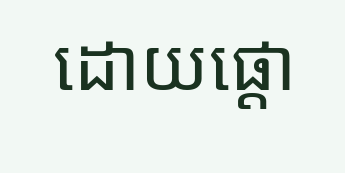ដោយផ្តោ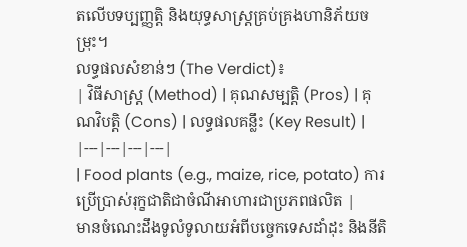តលើបទប្បញ្ញត្តិ និងយុទ្ធសាស្ត្រគ្រប់គ្រងហានិភ័យចម្រុះ។
លទ្ធផលសំខាន់ៗ (The Verdict)៖
| វិធីសាស្ត្រ (Method) | គុណសម្បត្តិ (Pros) | គុណវិបត្តិ (Cons) | លទ្ធផលគន្លឹះ (Key Result) |
|---|---|---|---|
| Food plants (e.g., maize, rice, potato) ការប្រើប្រាស់រុក្ខជាតិជាចំណីអាហារជាប្រភពផលិត |
មានចំណេះដឹងទូលំទូលាយអំពីបច្ចេកទេសដាំដុះ និងនីតិ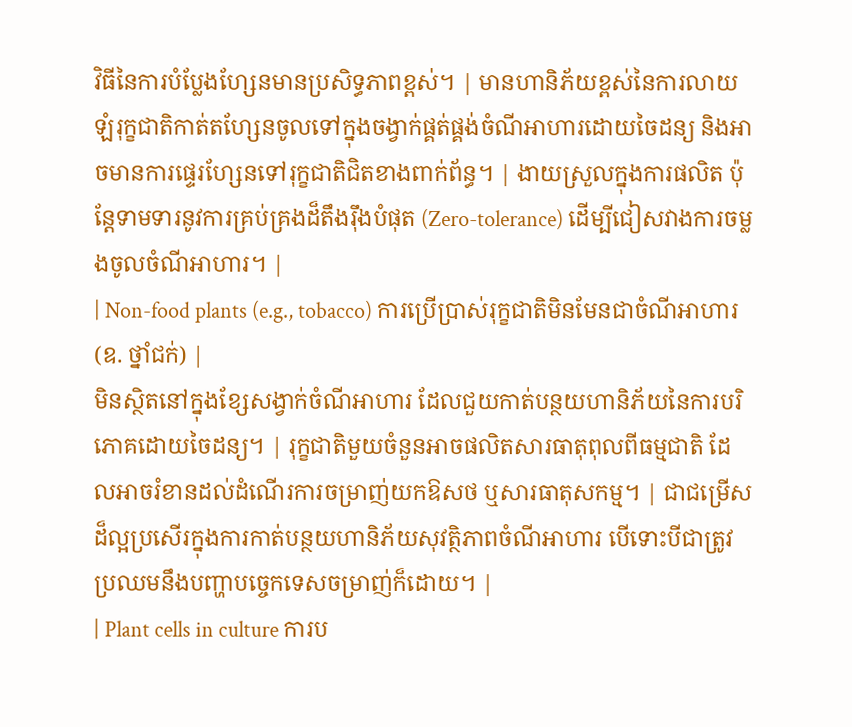វិធីនៃការបំប្លែងហ្សែនមានប្រសិទ្ធភាពខ្ពស់។ | មានហានិភ័យខ្ពស់នៃការលាយឡំរុក្ខជាតិកាត់តហ្សែនចូលទៅក្នុងចង្វាក់ផ្គត់ផ្គង់ចំណីអាហារដោយចៃដន្យ និងអាចមានការផ្ទេរហ្សែនទៅរុក្ខជាតិជិតខាងពាក់ព័ន្ធ។ | ងាយស្រួលក្នុងការផលិត ប៉ុន្តែទាមទារនូវការគ្រប់គ្រងដ៏តឹងរ៉ឹងបំផុត (Zero-tolerance) ដើម្បីជៀសវាងការចម្លងចូលចំណីអាហារ។ |
| Non-food plants (e.g., tobacco) ការប្រើប្រាស់រុក្ខជាតិមិនមែនជាចំណីអាហារ (ឧ. ថ្នាំជក់) |
មិនស្ថិតនៅក្នុងខ្សែសង្វាក់ចំណីអាហារ ដែលជួយកាត់បន្ថយហានិភ័យនៃការបរិភោគដោយចៃដន្យ។ | រុក្ខជាតិមួយចំនួនអាចផលិតសារធាតុពុលពីធម្មជាតិ ដែលអាចរំខានដល់ដំណើរការចម្រាញ់យកឱសថ ឬសារធាតុសកម្ម។ | ជាជម្រើសដ៏ល្អប្រសើរក្នុងការកាត់បន្ថយហានិភ័យសុវត្ថិភាពចំណីអាហារ បើទោះបីជាត្រូវប្រឈមនឹងបញ្ហាបច្ចេកទេសចម្រាញ់ក៏ដោយ។ |
| Plant cells in culture ការប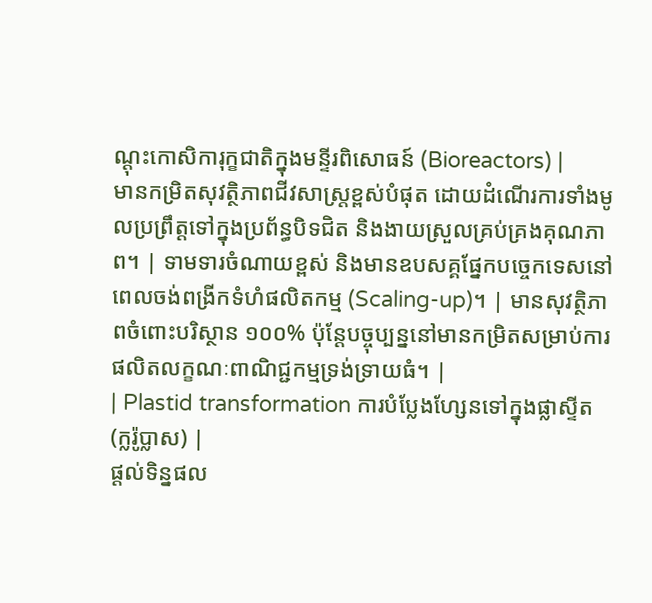ណ្តុះកោសិការុក្ខជាតិក្នុងមន្ទីរពិសោធន៍ (Bioreactors) |
មានកម្រិតសុវត្ថិភាពជីវសាស្ត្រខ្ពស់បំផុត ដោយដំណើរការទាំងមូលប្រព្រឹត្តទៅក្នុងប្រព័ន្ធបិទជិត និងងាយស្រួលគ្រប់គ្រងគុណភាព។ | ទាមទារចំណាយខ្ពស់ និងមានឧបសគ្គផ្នែកបច្ចេកទេសនៅពេលចង់ពង្រីកទំហំផលិតកម្ម (Scaling-up)។ | មានសុវត្ថិភាពចំពោះបរិស្ថាន ១០០% ប៉ុន្តែបច្ចុប្បន្ននៅមានកម្រិតសម្រាប់ការផលិតលក្ខណៈពាណិជ្ជកម្មទ្រង់ទ្រាយធំ។ |
| Plastid transformation ការបំប្លែងហ្សែនទៅក្នុងផ្លាស្ទីត (ក្លរ៉ូប្លាស) |
ផ្តល់ទិន្នផល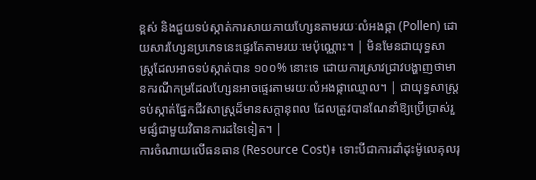ខ្ពស់ និងជួយទប់ស្កាត់ការសាយភាយហ្សែនតាមរយៈលំអងផ្កា (Pollen) ដោយសារហ្សែនប្រភេទនេះផ្ទេរតែតាមរយៈមេប៉ុណ្ណោះ។ | មិនមែនជាយុទ្ធសាស្ត្រដែលអាចទប់ស្កាត់បាន ១០០% នោះទេ ដោយការស្រាវជ្រាវបង្ហាញថាមានករណីកម្រដែលហ្សែនអាចផ្ទេរតាមរយៈលំអងផ្កាឈ្មោល។ | ជាយុទ្ធសាស្ត្រទប់ស្កាត់ផ្នែកជីវសាស្ត្រដ៏មានសក្តានុពល ដែលត្រូវបានណែនាំឱ្យប្រើប្រាស់រួមផ្សំជាមួយវិធានការដទៃទៀត។ |
ការចំណាយលើធនធាន (Resource Cost)៖ ទោះបីជាការដាំដុះម៉ូលេគុលរុ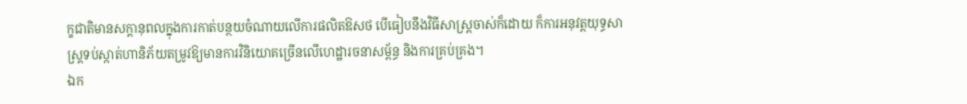ក្ខជាតិមានសក្តានុពលក្នុងការកាត់បន្ថយចំណាយលើការផលិតឱសថ បើធៀបនឹងវិធីសាស្ត្រចាស់ក៏ដោយ ក៏ការអនុវត្តយុទ្ធសាស្ត្រទប់ស្កាត់ហានិភ័យតម្រូវឱ្យមានការវិនិយោគច្រើនលើហេដ្ឋារចនាសម្ព័ន្ធ និងការគ្រប់គ្រង។
ឯក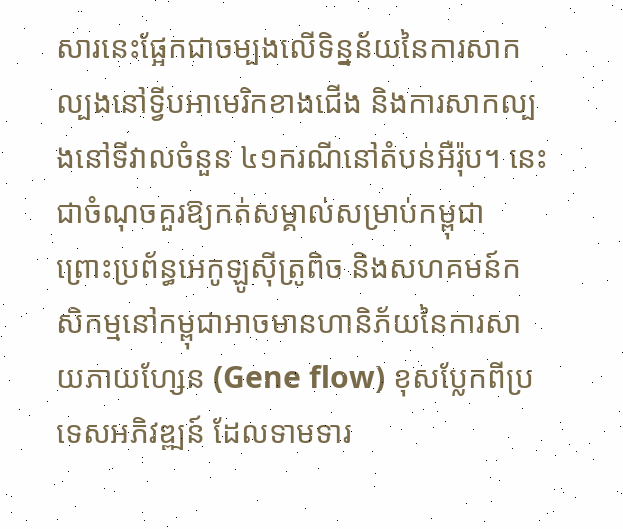សារនេះផ្អែកជាចម្បងលើទិន្នន័យនៃការសាកល្បងនៅទ្វីបអាមេរិកខាងជើង និងការសាកល្បងនៅទីវាលចំនួន ៤១ករណីនៅតំបន់អឺរ៉ុប។ នេះជាចំណុចគួរឱ្យកត់សម្គាល់សម្រាប់កម្ពុជា ព្រោះប្រព័ន្ធអេកូឡូស៊ីត្រូពិច និងសហគមន៍កសិកម្មនៅកម្ពុជាអាចមានហានិភ័យនៃការសាយភាយហ្សែន (Gene flow) ខុសប្លែកពីប្រទេសអភិវឌ្ឍន៍ ដែលទាមទារ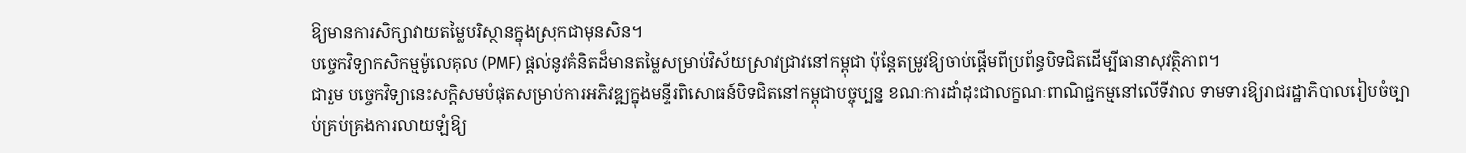ឱ្យមានការសិក្សាវាយតម្លៃបរិស្ថានក្នុងស្រុកជាមុនសិន។
បច្ចេកវិទ្យាកសិកម្មម៉ូលេគុល (PMF) ផ្តល់នូវគំនិតដ៏មានតម្លៃសម្រាប់វិស័យស្រាវជ្រាវនៅកម្ពុជា ប៉ុន្តែតម្រូវឱ្យចាប់ផ្តើមពីប្រព័ន្ធបិទជិតដើម្បីធានាសុវត្ថិភាព។
ជារួម បច្ចេកវិទ្យានេះសក្តិសមបំផុតសម្រាប់ការអភិវឌ្ឍក្នុងមន្ទីរពិសោធន៍បិទជិតនៅកម្ពុជាបច្ចុប្បន្ន ខណៈការដាំដុះជាលក្ខណៈពាណិជ្ជកម្មនៅលើទីវាល ទាមទារឱ្យរាជរដ្ឋាភិបាលរៀបចំច្បាប់គ្រប់គ្រងការលាយឡំឱ្យ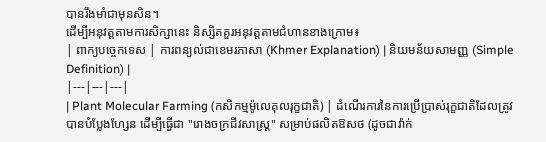បានរឹងមាំជាមុនសិន។
ដើម្បីអនុវត្តតាមការសិក្សានេះ និស្សិតគួរអនុវត្តតាមជំហានខាងក្រោម៖
| ពាក្យបច្ចេកទេស | ការពន្យល់ជាខេមរភាសា (Khmer Explanation) | និយមន័យសាមញ្ញ (Simple Definition) |
|---|---|---|
| Plant Molecular Farming (កសិកម្មម៉ូលេគុលរុក្ខជាតិ) | ដំណើរការនៃការប្រើប្រាស់រុក្ខជាតិដែលត្រូវបានបំប្លែងហ្សែន ដើម្បីធ្វើជា "រោងចក្រជីវសាស្ត្រ" សម្រាប់ផលិតឱសថ (ដូចជាវ៉ាក់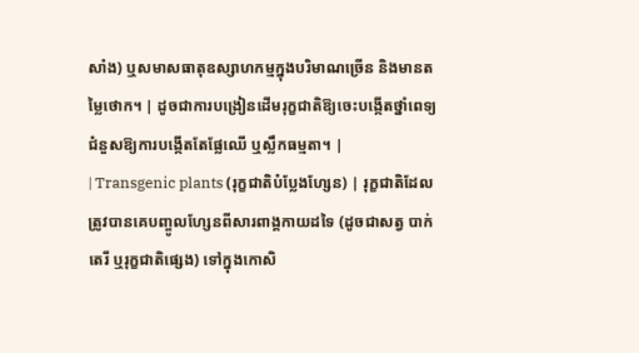សាំង) ឬសមាសធាតុឧស្សាហកម្មក្នុងបរិមាណច្រើន និងមានតម្លៃថោក។ | ដូចជាការបង្រៀនដើមរុក្ខជាតិឱ្យចេះបង្កើតថ្នាំពេទ្យជំនួសឱ្យការបង្កើតតែផ្លែឈើ ឬស្លឹកធម្មតា។ |
| Transgenic plants (រុក្ខជាតិបំប្លែងហ្សែន) | រុក្ខជាតិដែលត្រូវបានគេបញ្ចូលហ្សែនពីសារពាង្គកាយដទៃ (ដូចជាសត្វ បាក់តេរី ឬរុក្ខជាតិផ្សេង) ទៅក្នុងកោសិ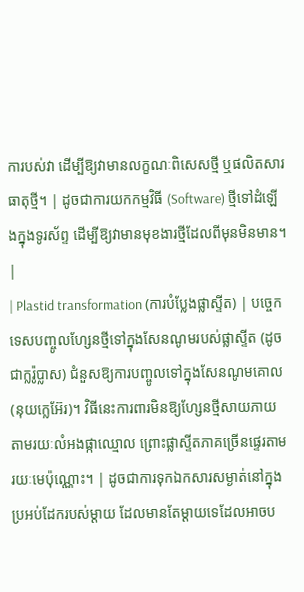ការបស់វា ដើម្បីឱ្យវាមានលក្ខណៈពិសេសថ្មី ឬផលិតសារធាតុថ្មី។ | ដូចជាការយកកម្មវិធី (Software) ថ្មីទៅដំឡើងក្នុងទូរស័ព្ទ ដើម្បីឱ្យវាមានមុខងារថ្មីដែលពីមុនមិនមាន។ |
| Plastid transformation (ការបំប្លែងផ្លាស្ទីត) | បច្ចេកទេសបញ្ចូលហ្សែនថ្មីទៅក្នុងសែនណូមរបស់ផ្លាស្ទីត (ដូចជាក្លរ៉ូប្លាស) ជំនួសឱ្យការបញ្ចូលទៅក្នុងសែនណូមគោល (នុយក្លេអ៊ែរ)។ វិធីនេះការពារមិនឱ្យហ្សែនថ្មីសាយភាយតាមរយៈលំអងផ្កាឈ្មោល ព្រោះផ្លាស្ទីតភាគច្រើនផ្ទេរតាមរយៈមេប៉ុណ្ណោះ។ | ដូចជាការទុកឯកសារសម្ងាត់នៅក្នុងប្រអប់ដែករបស់ម្តាយ ដែលមានតែម្តាយទេដែលអាចប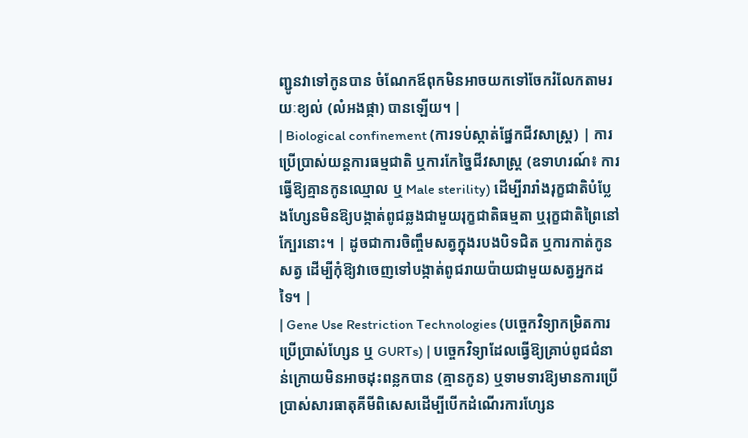ញ្ជូនវាទៅកូនបាន ចំណែកឪពុកមិនអាចយកទៅចែករំលែកតាមរយៈខ្យល់ (លំអងផ្កា) បានឡើយ។ |
| Biological confinement (ការទប់ស្កាត់ផ្នែកជីវសាស្ត្រ) | ការប្រើប្រាស់យន្តការធម្មជាតិ ឬការកែច្នៃជីវសាស្ត្រ (ឧទាហរណ៍៖ ការធ្វើឱ្យគ្មានកូនឈ្មោល ឬ Male sterility) ដើម្បីរារាំងរុក្ខជាតិបំប្លែងហ្សែនមិនឱ្យបង្កាត់ពូជឆ្លងជាមួយរុក្ខជាតិធម្មតា ឬរុក្ខជាតិព្រៃនៅក្បែរនោះ។ | ដូចជាការចិញ្ចឹមសត្វក្នុងរបងបិទជិត ឬការកាត់កូនសត្វ ដើម្បីកុំឱ្យវាចេញទៅបង្កាត់ពូជរាយប៉ាយជាមួយសត្វអ្នកដទៃ។ |
| Gene Use Restriction Technologies (បច្ចេកវិទ្យាកម្រិតការប្រើប្រាស់ហ្សែន ឬ GURTs) | បច្ចេកវិទ្យាដែលធ្វើឱ្យគ្រាប់ពូជជំនាន់ក្រោយមិនអាចដុះពន្លកបាន (គ្មានកូន) ឬទាមទារឱ្យមានការប្រើប្រាស់សារធាតុគីមីពិសេសដើម្បីបើកដំណើរការហ្សែន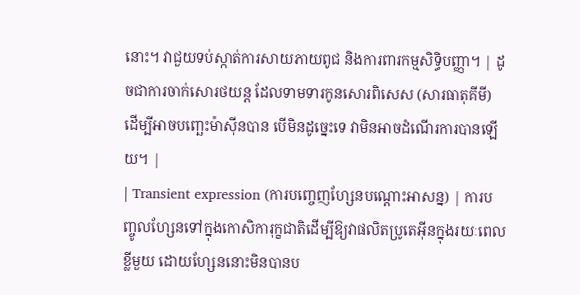នោះ។ វាជួយទប់ស្កាត់ការសាយភាយពូជ និងការពារកម្មសិទ្ធិបញ្ញា។ | ដូចជាការចាក់សោរថយន្ត ដែលទាមទារកូនសោរពិសេស (សារធាតុគីមី) ដើម្បីអាចបញ្ឆេះម៉ាស៊ីនបាន បើមិនដូច្នេះទេ វាមិនអាចដំណើរការបានឡើយ។ |
| Transient expression (ការបញ្ចេញហ្សែនបណ្តោះអាសន្ន) | ការបញ្ចូលហ្សែនទៅក្នុងកោសិការុក្ខជាតិដើម្បីឱ្យវាផលិតប្រូតេអ៊ីនក្នុងរយៈពេលខ្លីមួយ ដោយហ្សែននោះមិនបានប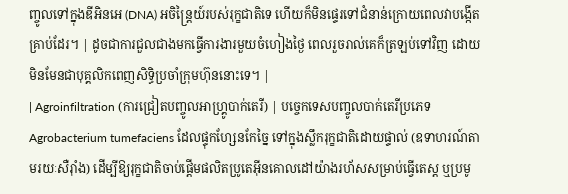ញ្ចូលទៅក្នុងឌីអិនអេ (DNA) អចិន្ត្រៃយ៍របស់រុក្ខជាតិទេ ហើយក៏មិនផ្ទេរទៅជំនាន់ក្រោយពេលវាបង្កើតគ្រាប់ដែរ។ | ដូចជាការជួលជាងមកធ្វើការងារមួយចំហៀងថ្ងៃ ពេលរួចរាល់គេក៏ត្រឡប់ទៅវិញ ដោយមិនមែនជាបុគ្គលិកពេញសិទ្ធិប្រចាំក្រុមហ៊ុននោះទេ។ |
| Agroinfiltration (ការជ្រៀតបញ្ចូលអាហ្គ្រូបាក់តេរី) | បច្ចេកទេសបញ្ចូលបាក់តេរីប្រភេទ Agrobacterium tumefaciens ដែលផ្ទុកហ្សែនកែច្នៃ ទៅក្នុងស្លឹករុក្ខជាតិដោយផ្ទាល់ (ឧទាហរណ៍តាមរយៈសឺរ៉ាំង) ដើម្បីឱ្យរុក្ខជាតិចាប់ផ្តើមផលិតប្រូតេអ៊ីនគោលដៅយ៉ាងរហ័សសម្រាប់ធ្វើតេស្ត ឬប្រមូ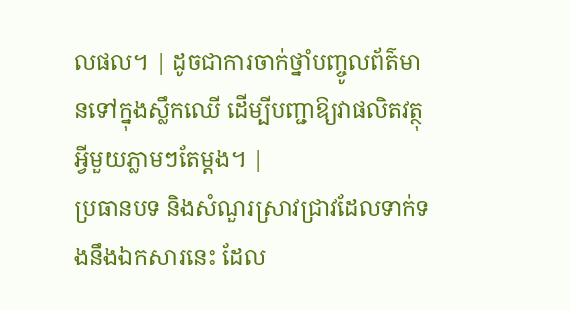លផល។ | ដូចជាការចាក់ថ្នាំបញ្ចូលព័ត៌មានទៅក្នុងស្លឹកឈើ ដើម្បីបញ្ជាឱ្យវាផលិតវត្ថុអ្វីមួយភ្លាមៗតែម្តង។ |
ប្រធានបទ និងសំណួរស្រាវជ្រាវដែលទាក់ទងនឹងឯកសារនេះ ដែល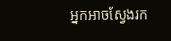អ្នកអាចស្វែងរក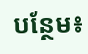បន្ថែម៖